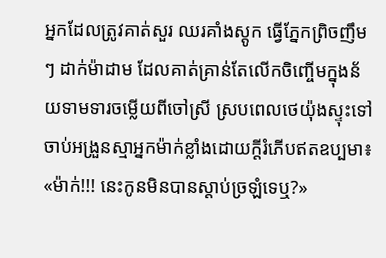អ្នកដែលត្រូវគាត់សួរ ឈរគាំងស្តូក ធ្វើភ្នែកព្រិចញឹមៗ ដាក់ម៉ាដាម ដែលគាត់គ្រាន់តែលើកចិញ្ចើមក្នុងន័យទាមទារចម្លើយពីចៅស្រី ស្របពេលថេយ៉ុងស្ទុះទៅចាប់អង្រួនស្មាអ្នកម៉ាក់ខ្លាំងដោយក្តីរំភើបឥតឧប្បមា៖
«ម៉ាក់!!! នេះកូនមិនបានស្តាប់ច្រឡំទេឬ?»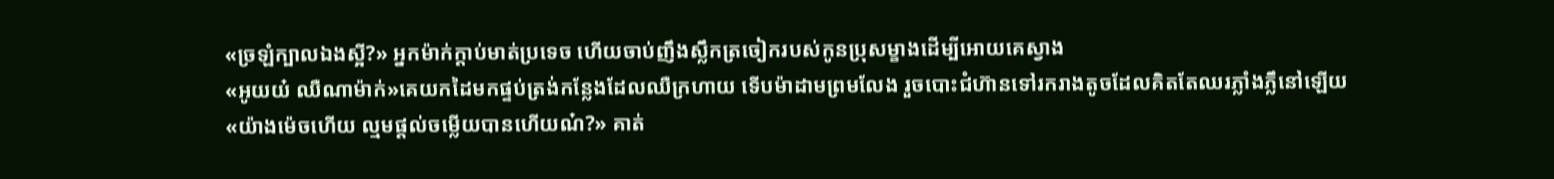«ច្រឡំក្បាលឯងស្អី?» អ្នកម៉ាក់ក្តាប់មាត់ប្រទេច ហើយចាប់ញឹងស្លឹកត្រចៀករបស់កូនប្រុសម្ខាងដើម្បីអោយគេស្វាង
«អូយយ៎ ឈឺណាម៉ាក់»គេយកដៃមកផ្ទប់ត្រង់កន្លែងដែលឈឺក្រហាយ ទើបម៉ាដាមព្រមលែង រួចបោះជំហ៊ានទៅរករាងតូចដែលគិតតែឈរភ្លាំងភ្លឹនៅឡើយ
«យ៉ាងម៉េចហើយ ល្មមផ្តល់ចម្លើយបានហើយណ៎?» គាត់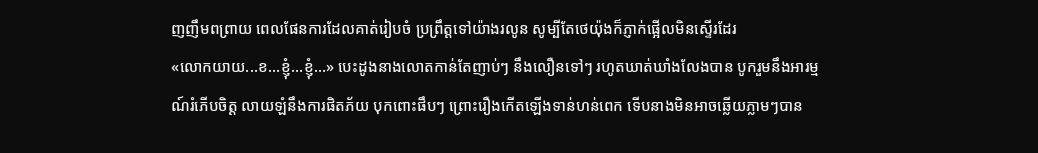ញញឹមពព្រាយ ពេលផែនការដែលគាត់រៀបចំ ប្រព្រឹត្តទៅយ៉ាងរលូន សូម្បីតែថេយ៉ុងក៏ភ្ញាក់ផ្អើលមិនស្ទើរដែរ
«លោកយាយ...ខ...ខ្ញុំ...ខ្ញុំ...» បេះដូងនាងលោតកាន់តែញាប់ៗ នឹងលឿនទៅៗ រហូតឃាត់ឃាំងលែងបាន បូករួមនឹងអារម្មណ៍រំភើបចិត្ត លាយឡំនឹងការផិតភ័យ បុកពោះផឹបៗ ព្រោះរឿងកើតឡើងទាន់ហន់ពេក ទើបនាងមិនអាចឆ្លើយភ្លាមៗបាន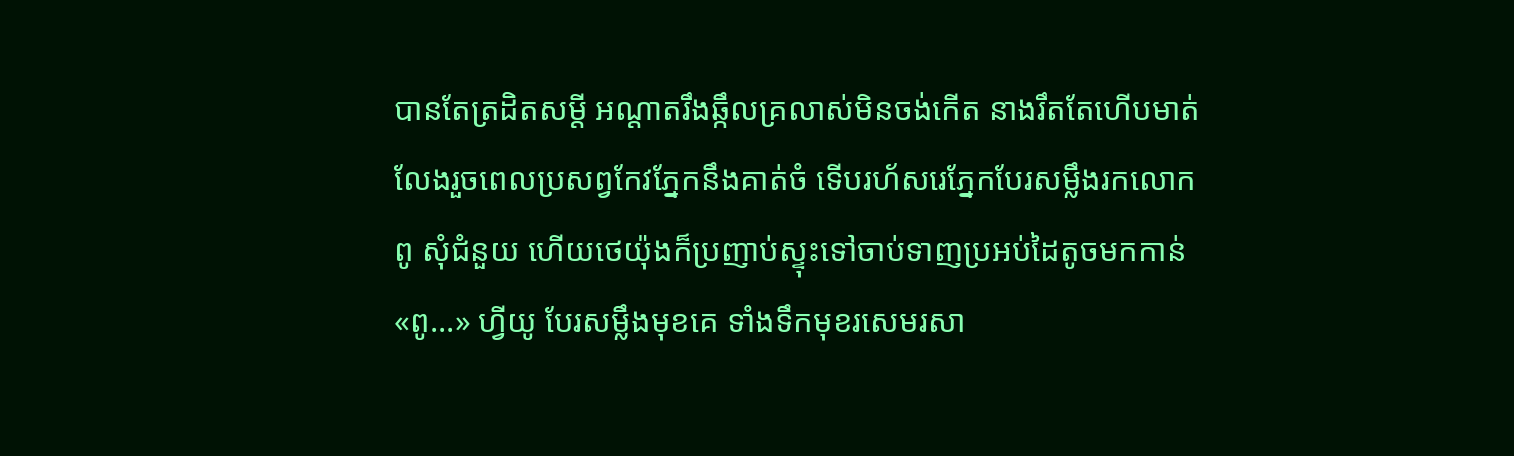បានតែត្រដិតសម្តី អណ្តាតរឹងឆ្កឹលគ្រលាស់មិនចង់កើត នាងរឹតតែហើបមាត់លែងរួចពេលប្រសព្វកែវភ្នែកនឹងគាត់ចំ ទើបរហ័សរេភ្នែកបែរសម្លឹងរកលោកពូ សុំជំនួយ ហើយថេយ៉ុងក៏ប្រញាប់ស្ទុះទៅចាប់ទាញប្រអប់ដៃតូចមកកាន់
«ពូ...» ហ្វីយូ បែរសម្លឹងមុខគេ ទាំងទឹកមុខរសេមរសា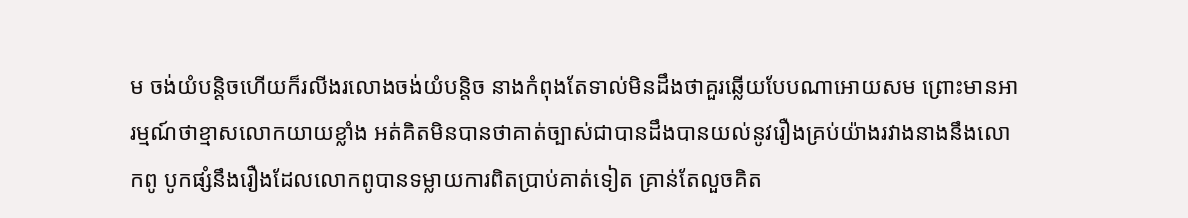ម ចង់យំបន្តិចហើយក៏រលីងរលោងចង់យំបន្តិច នាងកំពុងតែទាល់មិនដឹងថាគួរឆ្លើយបែបណាអោយសម ព្រោះមានអារម្មណ៍ថាខ្មាសលោកយាយខ្លាំង អត់គិតមិនបានថាគាត់ច្បាស់ជាបានដឹងបានយល់នូវរឿងគ្រប់យ៉ាងរវាងនាងនឹងលោកពូ បូកផ្សំនឹងរឿងដែលលោកពូបានទម្លាយការពិតប្រាប់គាត់ទៀត គ្រាន់តែលួចគិត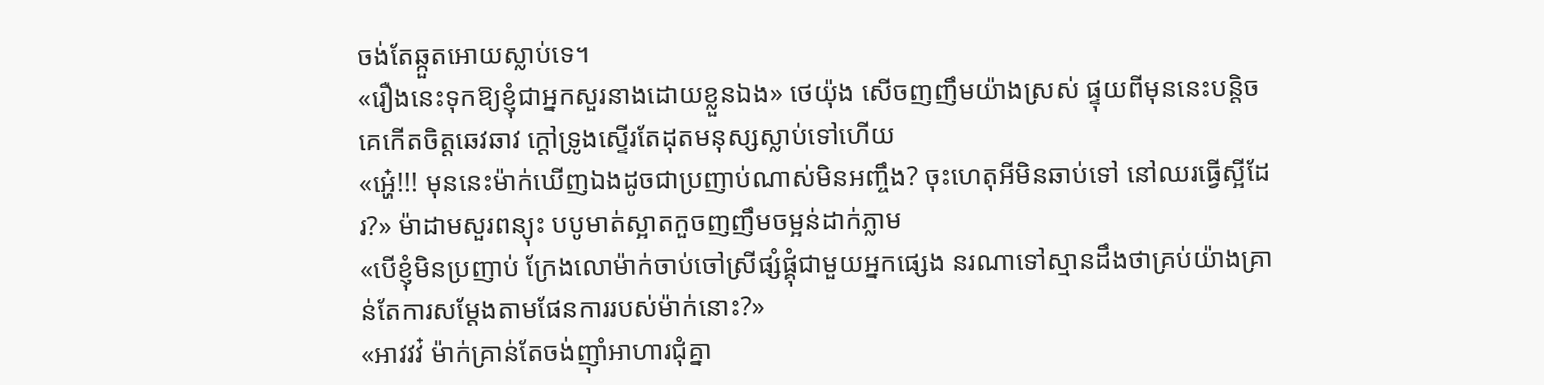ចង់តែឆ្កួតអោយស្លាប់ទេ។
«រឿងនេះទុកឱ្យខ្ញុំជាអ្នកសួរនាងដោយខ្លួនឯង» ថេយ៉ុង សើចញញឹមយ៉ាងស្រស់ ផ្ទុយពីមុននេះបន្តិច គេកើតចិត្តឆេវឆាវ ក្តៅទ្រូងស្ទើរតែដុតមនុស្សស្លាប់ទៅហើយ
«អ្ហេ៎!!! មុននេះម៉ាក់ឃើញឯងដូចជាប្រញាប់ណាស់មិនអញ្ចឹង? ចុះហេតុអីមិនឆាប់ទៅ នៅឈរធ្វើស្អីដែរ?» ម៉ាដាមសួរពន្យុះ បបូមាត់ស្អាតកួចញញឹមចម្អន់ដាក់ភ្លាម
«បើខ្ញុំមិនប្រញាប់ ក្រែងលោម៉ាក់ចាប់ចៅស្រីផ្សំផ្គុំជាមួយអ្នកផ្សេង នរណាទៅស្មានដឹងថាគ្រប់យ៉ាងគ្រាន់តែការសម្តែងតាមផែនការរបស់ម៉ាក់នោះ?»
«អាវវវ៎ ម៉ាក់គ្រាន់តែចង់ញ៉ាំអាហារជុំគ្នា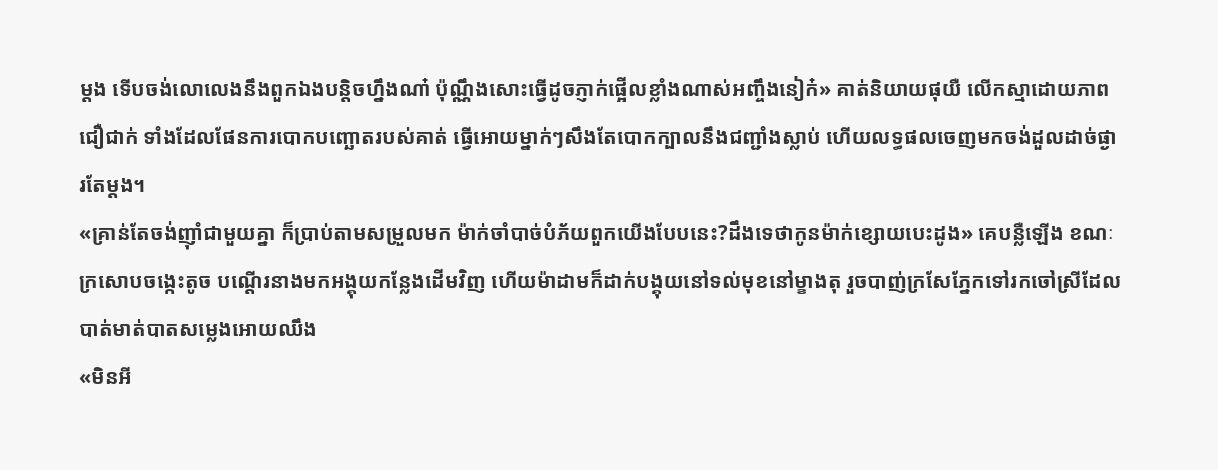ម្តង ទើបចង់លោលេងនឹងពួកឯងបន្តិចហ្នឹងណា៎ ប៉ុណ្ណឹងសោះធ្វើដូចភ្ញាក់ផ្អើលខ្លាំងណាស់អញ្ចឹងនៀក៎» គាត់និយាយផុយឺ លើកស្មាដោយភាពជឿជាក់ ទាំងដែលផែនការបោកបញ្ឆោតរបស់គាត់ ធ្វើអោយម្នាក់ៗសឹងតែបោកក្បាលនឹងជញ្ជាំងស្លាប់ ហើយលទ្ធផលចេញមកចង់ដួលដាច់ផ្ងារតែម្តង។
«គ្រាន់តែចង់ញ៉ាំជាមួយគ្នា ក៏ប្រាប់តាមសម្រួលមក ម៉ាក់ចាំបាច់បំភ័យពួកយើងបែបនេះ?ដឹងទេថាកូនម៉ាក់ខ្សោយបេះដូង» គេបន្លឺឡើង ខណៈក្រសោបចង្កេះតូច បណ្តើរនាងមកអង្គុយកន្លែងដើមវិញ ហើយម៉ាដាមក៏ដាក់បង្គុយនៅទល់មុខនៅម្ខាងតុ រួចបាញ់ក្រសែភ្នែកទៅរកចៅស្រីដែលបាត់មាត់បាតសម្លេងអោយឈឹង
«មិនអី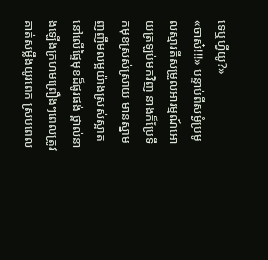ទេឬហ្វីយូ?»
«ចាស៎!!!» បន្ទាប់ពីសម្ងំប្រមូលស្មារតីសម្រួលអារម្មណ៍អោយត្រឡប់មកវិញ នាងក៏ប្រែទឹកមុខស្រស់ស្រាយ មានស្នាមញញឹមលម្អយ៉ាងស្រស់ស្អាតនៅលើផ្ទៃមុខដ៏ផូរផង់ ថ្ពាល់នាងឡើងក្រហមព្រឿងៗពេលត្រូវគាត់សម្លឹងយូរពេក ស្របពេល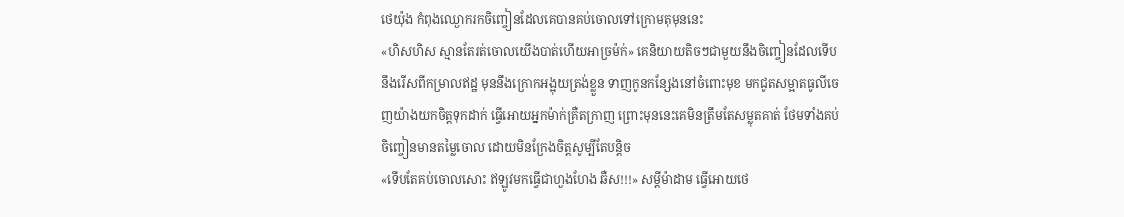ថេយ៉ុង កំពុងឈ្ងោករកចិញ្ចៀនដែលគេបានគប់ចោលទៅក្រោមតុមុននេះ
«ហិសហិស ស្មានតែរត់ចោលយើងបាត់ហើយអាច្រម៉ក់» គេនិយាយតិចៗជាមួយនឹងចិញ្ចៀនដែលទើបនឹងរើសពីកម្រាលឥដ្ឋ មុននឹងក្រោកអង្អុយត្រង់ខ្លួន ទាញកូនកន្សែងនៅចំពោះមុខ មកជូតសម្អាតធូលីចេញយ៉ាងយកចិត្តទុកដាក់ ធ្វើអោយអ្នកម៉ាក់គ្រឺតក្រាញ ព្រោះមុននេះគេមិនត្រឹមតែសម្លុតគាត់ ថែមទាំងគប់ចិញ្ចៀនមានតម្លៃចោល ដោយមិនក្រែងចិត្តសូម្បីតែបន្តិច
«ទើបតែគប់ចោលសោះ ឥឡូវមកធ្វើជាហួងហែង ឆឺស!!!» សម្តីម៉ាដាម ធ្វើអោយថេ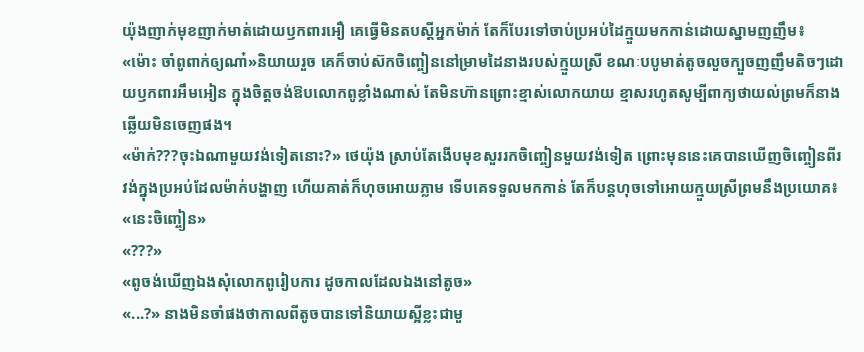យ៉ុងញាក់មុខញាក់មាត់ដោយឫកពារអឿ គេធ្វើមិនតបស្តីអ្នកម៉ាក់ តែក៏បែរទៅចាប់ប្រអប់ដៃក្មួយមកកាន់ដោយស្នាមញញឹម៖
«ម៉ោះ ចាំពូពាក់ឲ្យណា៎»និយាយរួច គេក៏ចាប់ស៊កចិញ្ចៀននៅម្រាមដៃនាងរបស់ក្មួយស្រី ខណៈបបូមាត់តូចលួចក្បួចញញឹមតិចៗដោយឫកពារអឹមអៀន ក្នុងចិត្តចង់ឱបលោកពូខ្លាំងណាស់ តែមិនហ៊ានព្រោះខ្មាស់លោកយាយ ខ្មាសរហូតសូម្បីពាក្យថាយល់ព្រមក៏នាងឆ្លើយមិនចេញផង។
«ម៉ាក់???ចុះឯណាមួយវង់ទៀតនោះ?» ថេយ៉ុង ស្រាប់តែងើបមុខសួររកចិញ្ចៀនមួយវង់ទៀត ព្រោះមុននេះគេបានឃើញចិញ្ចៀនពីរវង់ក្នុងប្រអប់ដែលម៉ាក់បង្ហាញ ហើយគាត់ក៏ហុចអោយភ្លាម ទើបគេទទួលមកកាន់ តែក៏បន្តហុចទៅអោយក្មួយស្រីព្រមនឹងប្រយោគ៖
«នេះចិញ្ចៀន»
«???»
«ពូចង់ឃើញឯងសុំលោកពូរៀបការ ដូចកាលដែលឯងនៅតូច»
«...?» នាងមិនចាំផងថាកាលពីតូចបានទៅនិយាយស្អីខ្លះជាមួ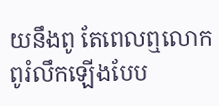យនឹងពូ តែពេលឮលោកពូរំលឹកឡើងបែប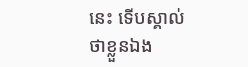នេះ ទើបស្គាល់ថាខ្លួនឯង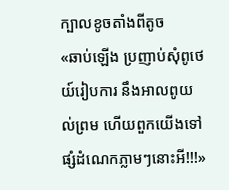ក្បាលខូចតាំងពីតូច
«ឆាប់ឡើង ប្រញាប់សុំពូថេយ៍រៀបការ នឹងអាលពូយល់ព្រម ហើយពួកយើងទៅផ្សំដំណេកភ្លាមៗនោះអី!!!»